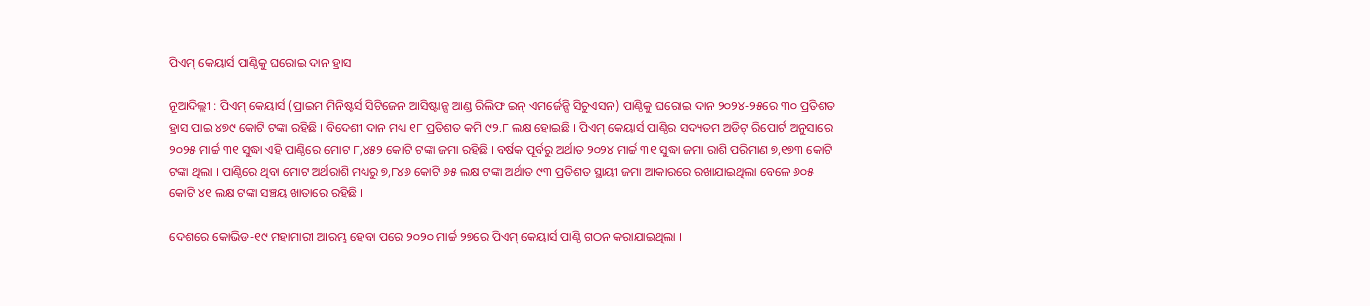ପିଏମ୍ କେୟାର୍ସ ପାଣ୍ଠିକୁ ଘରୋଇ ଦାନ ହ୍ରାସ

ନୂଆଦିଲ୍ଲୀ : ପିଏମ୍ କେୟାର୍ସ (ପ୍ରାଇମ ମିନିଷ୍ଟର୍ସ ସିଟିଜେନ ଆସିଷ୍ଟାନ୍ସ ଆଣ୍ଡ ରିଲିଫ ଇନ୍ ଏମର୍ଜେନ୍ସି ସିଚୁଏସନ) ପାଣ୍ଠିକୁ ଘରୋଇ ଦାନ ୨୦୨୪-୨୫ରେ ୩୦ ପ୍ରତିଶତ ହ୍ରାସ ପାଇ ୪୭୯ କୋଟି ଟଙ୍କା ରହିଛି । ବିଦେଶୀ ଦାନ ମଧ୍ୟ ୧୮ ପ୍ରତିଶତ କମି ୯୨.୮ ଲକ୍ଷ ହୋଇଛି । ପିଏମ୍ କେୟାର୍ସ ପାଣ୍ଠିର ସଦ୍ୟତମ ଅଡିଟ୍ ରିପୋର୍ଟ ଅନୁସାରେ ୨୦୨୫ ମାର୍ଚ୍ଚ ୩୧ ସୁଦ୍ଧା ଏହି ପାଣ୍ଠିରେ ମୋଟ ୮,୪୫୨ କୋଟି ଟଙ୍କା ଜମା ରହିଛି । ବର୍ଷକ ପୂର୍ବରୁ ଅର୍ଥାତ ୨୦୨୪ ମାର୍ଚ୍ଚ ୩୧ ସୁଦ୍ଧା ଜମା ରାଶି ପରିମାଣ ୭,୧୭୩ କୋଟି ଟଙ୍କା ଥିଲା । ପାଣ୍ଠିରେ ଥିବା ମୋଟ ଅର୍ଥରାଶି ମଧ୍ୟରୁ ୭,୮୪୬ କୋଟି ୬୫ ଲକ୍ଷ ଟଙ୍କା ଅର୍ଥାତ ୯୩ ପ୍ରତିଶତ ସ୍ଥାୟୀ ଜମା ଆକାରରେ ରଖାଯାଇଥିଲା ବେଳେ ୬୦୫ କୋଟି ୪୧ ଲକ୍ଷ ଟଙ୍କା ସଞ୍ଚୟ ଖାତାରେ ରହିଛି ।

ଦେଶରେ କୋଭିଡ-୧୯ ମହାମାରୀ ଆରମ୍ଭ ହେବା ପରେ ୨୦୨୦ ମାର୍ଚ୍ଚ ୨୭ରେ ପିଏମ୍ କେୟାର୍ସ ପାଣ୍ଠି ଗଠନ କରାଯାଇଥିଲା ।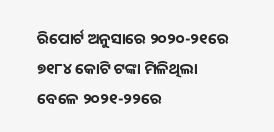ରିପୋର୍ଟ ଅନୁସାରେ ୨୦୨୦-୨୧ରେ ୭୧୮୪ କୋଟି ଟଙ୍କା ମିଳିଥିଲା ବେଳେ ୨୦୨୧-୨୨ରେ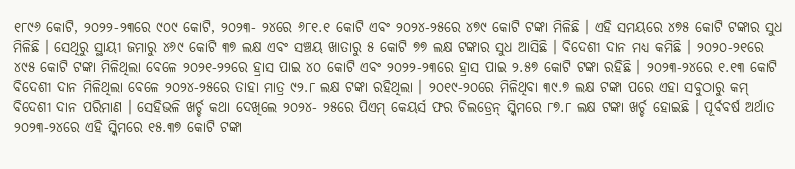୧୮୯୬ କୋଟି, ୨୦୨୨-୨୩ରେ ୯୦୯ କୋଟି, ୨୦୨୩- ୨୪ରେ ୬୮୧.୧ କୋଟି ଏବଂ ୨୦୨୪-୨୫ରେ ୪୭୯ କୋଟି ଟଙ୍କା ମିଳିଛି । ଏହି ସମୟରେ ୪୭୫ କୋଟି ଟଙ୍କାର ସୁଧ ମିଳିଛି । ସେଥିରୁ ସ୍ଥାୟୀ ଜମାରୁ ୪୬୯ କୋଟି ୩୭ ଲକ୍ଷ ଏବଂ ସଞ୍ଚୟ ଖାତାରୁ ୫ କୋଟି ୭୭ ଲକ୍ଷ ଟଙ୍କାର ସୁଧ ଆସିଛି । ବିଦେଶୀ ଦାନ ମଧ୍ୟ କମିଛି । ୨୦୨୦-୨୧ରେ ୪୯୫ କୋଟି ଟଙ୍କା ମିଳିଥିଲା ବେଳେ ୨୦୨୧-୨୨ରେ ହ୍ରାସ ପାଇ ୪୦ କୋଟି ଏବଂ ୨୦୨୨-୨୩ରେ ହ୍ରାସ ପାଇ ୨.୫୭ କୋଟି ଟଙ୍କା ରହିଛି । ୨୦୨୩-୨୪ରେ ୧.୧୩ କୋଟି ବିଦେଶୀ ଦାନ ମିଳିଥିଲା ବେଳେ ୨୦୨୪-୨୫ରେ ତାହା ମାତ୍ର ୯୨.୮ ଲକ୍ଷ ଟଙ୍କା ରହିଥିଲା । ୨୦୧୯-୨୦ରେ ମିଳିଥିବା ୩୯.୭ ଲକ୍ଷ ଟଙ୍କା ପରେ ଏହା ସବୁଠାରୁ କମ୍ ବିଦେଶୀ ଦାନ ପରିମାଣ । ସେହିଭଳି ଖର୍ଚ୍ଚ କଥା ଦେଖିଲେ ୨୦୨୪- ୨୫ରେ ପିଏମ୍ କେୟର୍ସ ଫର ଚିଲଡ୍ରେନ୍ ସ୍କିମରେ ୮୭.୮ ଲକ୍ଷ ଟଙ୍କା ଖର୍ଚ୍ଚ ହୋଇଛି । ପୂର୍ବବର୍ଷ ଅର୍ଥାତ ୨୦୨୩-୨୪ରେ ଏହି ସ୍କିମରେ ୧୫.୩୭ କୋଟି ଟଙ୍କା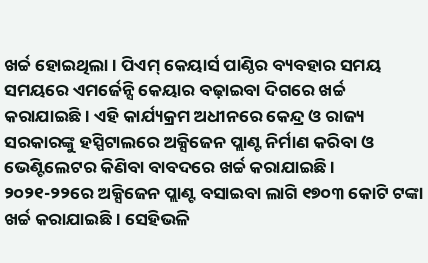ଖର୍ଚ୍ଚ ହୋଇଥିଲା । ପିଏମ୍ କେୟାର୍ସ ପାଣ୍ଠିର ବ୍ୟବହାର ସମୟ ସମୟରେ ଏମର୍ଜେନ୍ସି କେୟାର ବଢ଼ାଇବା ଦିଗରେ ଖର୍ଚ୍ଚ କରାଯାଇଛି । ଏହି କାର୍ଯ୍ୟକ୍ରମ ଅଧୀନରେ କେନ୍ଦ୍ର ଓ ରାଜ୍ୟ ସରକାରଙ୍କୁ ହସ୍ପିଟାଲରେ ଅକ୍ସିଜେନ ପ୍ଲାଣ୍ଟ ନିର୍ମାଣ କରିବା ଓ ଭେଣ୍ଟିଲେଟର କିଣିବା ବାବଦରେ ଖର୍ଚ୍ଚ କରାଯାଇଛି । ୨୦୨୧-୨୨ରେ ଅକ୍ସିଜେନ ପ୍ଲାଣ୍ଟ ବସାଇବା ଲାଗି ୧୭୦୩ କୋଟି ଟଙ୍କା ଖର୍ଚ୍ଚ କରାଯାଇଛି । ସେହିଭଳି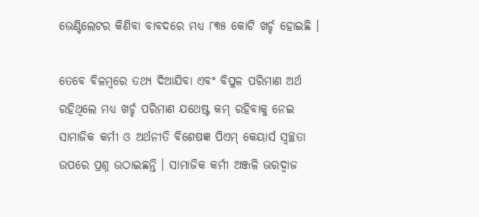ଭେଣ୍ଟିଲେଟର କିଣିବା ବାବଦରେ ମଧ୍ୟ ୮୩୫ କୋଟି ଖର୍ଚ୍ଚ ହୋଇଛି ।

ତେବେ ବିଳମ୍ବରେ ତଥ୍ୟ ଦିଆଯିବା ଏବଂ ବିପୁଳ ପରିମାଣ ଅର୍ଥ ରହିଥିଲେ ମଧ୍ୟ ଖର୍ଚ୍ଚ ପରିମାଣ ଯଥେଷ୍ଟ କମ୍ ରହିବାକୁ ନେଇ ସାମାଜିକ କର୍ମୀ ଓ ଅର୍ଥନୀତି ବିଶେଷଜ୍ଞ ପିଏମ୍ କେୟାର୍ସ ସ୍ୱଚ୍ଛତା ଉପରେ ପ୍ରଶ୍ନ ଉଠାଇଛନ୍ତି । ସାମାଜିକ କର୍ମୀ ଅଞ୍ଜଳି ଭରଦ୍ୱାଜ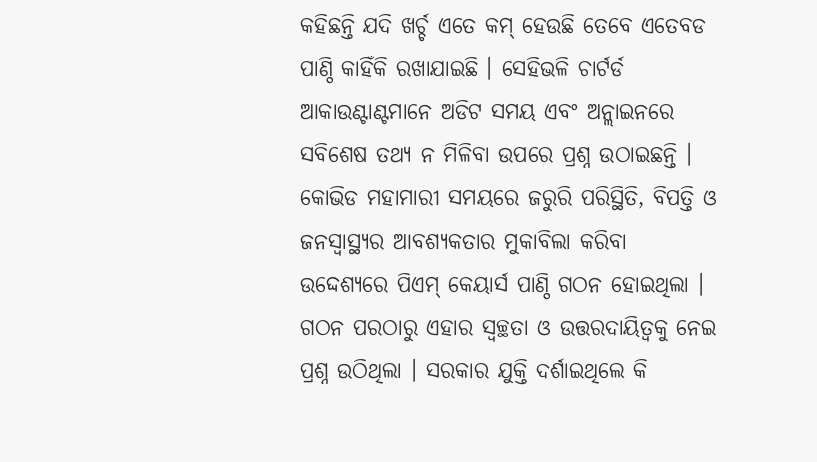କହିଛନ୍ତି ଯଦି ଖର୍ଚ୍ଚ ଏତେ କମ୍ ହେଉଛି ତେବେ ଏତେବଡ ପାଣ୍ଠି କାହିଁକି ରଖାଯାଇଛି । ସେହିଭଳି ଚାର୍ଟର୍ଡ ଆକାଉଣ୍ଟାଣ୍ଟମାନେ ଅଡିଟ ସମୟ ଏବଂ ଅନ୍ଲାଇନରେ ସବିଶେଷ ତଥ୍ୟ ନ ମିଳିବା ଉପରେ ପ୍ରଶ୍ନ ଉଠାଇଛନ୍ତି । କୋଭିଡ ମହାମାରୀ ସମୟରେ ଜରୁରି ପରିସ୍ଥିତି, ବିପତ୍ତି ଓ ଜନସ୍ୱାସ୍ଥ୍ୟର ଆବଶ୍ୟକତାର ମୁକାବିଲା କରିବା ଉଦ୍ଦେଶ୍ୟରେ ପିଏମ୍ କେୟାର୍ସ ପାଣ୍ଠି ଗଠନ ହୋଇଥିଲା । ଗଠନ ପରଠାରୁ ଏହାର ସ୍ୱଚ୍ଛତା ଓ ଉତ୍ତରଦାୟିତ୍ୱକୁ ନେଇ ପ୍ରଶ୍ନ ଉଠିଥିଲା । ସରକାର ଯୁକ୍ତି ଦର୍ଶାଇଥିଲେ କି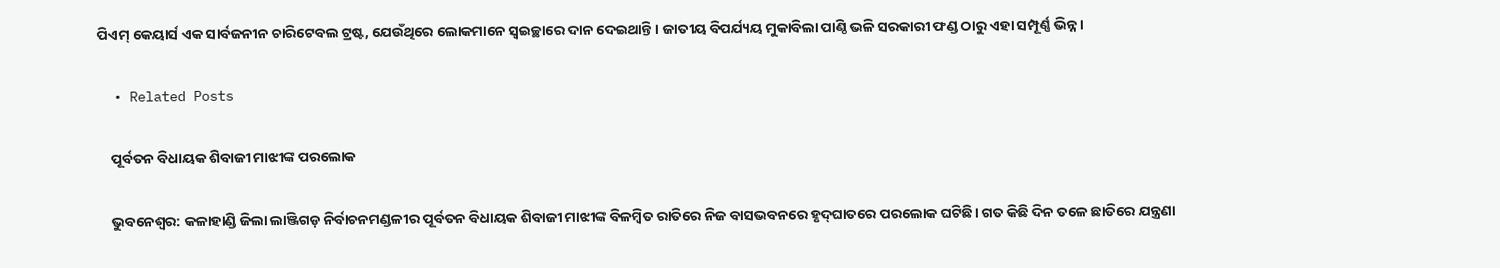ପିଏମ୍ କେୟାର୍ସ ଏକ ସାର୍ବଜନୀନ ଚାରିଟେବଲ ଟ୍ରଷ୍ଟ, ଯେଉଁଥିରେ ଲୋକମାନେ ସ୍ୱଇଚ୍ଛାରେ ଦାନ ଦେଇଥାନ୍ତି । ଜାତୀୟ ବିପର୍ଯ୍ୟୟ ମୁକାବିଲା ପାଣ୍ଠି ଭଳି ସରକାରୀ ଫଣ୍ଡ ଠାରୁ ଏହା ସମ୍ପୂର୍ଣ୍ଣ ଭିନ୍ନ।

  • Related Posts

    ପୂର୍ବତନ ବିଧାୟକ ଶିବାଜୀ ମାଝୀଙ୍କ ପରଲୋକ

    ଭୁବନେଶ୍ୱର: କଳାହାଣ୍ଡି ଜିଲା ଲାଞ୍ଜିଗଡ଼ ନିର୍ବାଚନମଣ୍ଡଳୀର ପୂର୍ବତନ ବିଧାୟକ ଶିବାଜୀ ମାଝୀଙ୍କ ବିଳମ୍ବିତ ରାତିରେ ନିଜ ବାସଭବନରେ ହୃଦ୍‌ଘାତରେ ପରଲୋକ ଘଟିଛି। ଗତ କିଛି ଦିନ ତଳେ ଛାତିରେ ଯନ୍ତ୍ରଣା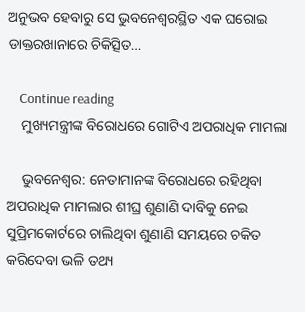ଅନୁଭବ ହେବାରୁ ସେ ଭୁବନେଶ୍ୱରସ୍ଥିତ ଏକ ଘରୋଇ ଡାକ୍ତରଖାନାରେ ଚିକିତ୍ସିତ…

    Continue reading
    ମୁଖ୍ୟମନ୍ତ୍ରୀଙ୍କ ବିରୋଧରେ ଗୋଟିଏ ଅପରାଧିକ ମାମଲା

    ଭୁବନେଶ୍ୱର: ନେତାମାନଙ୍କ ବିରୋଧରେ ରହିଥିବା ଅପରାଧିକ ମାମଲାର ଶୀଘ୍ର ଶୁଣାଣି ଦାବିକୁ ନେଇ ସୁପ୍ରିମକୋର୍ଟରେ ଚାଲିଥିବା ଶୁଣାଣି ସମୟରେ ଚକିତ କରିଦେବା ଭଳି ତଥ୍ୟ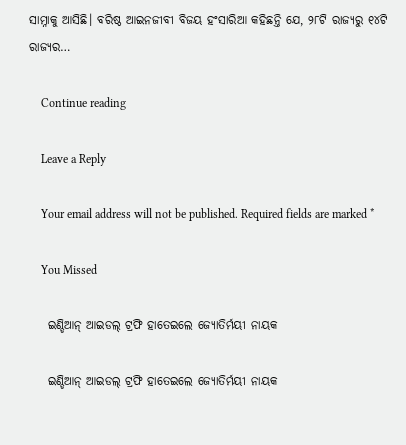ସାମ୍ନାକୁ ଆସିଛି। ବରିଷ୍ଠ ଆଇନଜୀବୀ ବିଜୟ ହଂସାରିଆ କହିଛନ୍ତି ଯେ, ୨୮ଟି ରାଜ୍ୟରୁ ୧୪ଟି ରାଜ୍ୟର…

    Continue reading

    Leave a Reply

    Your email address will not be published. Required fields are marked *

    You Missed

    ଇଣ୍ଡିଆନ୍ ଆଇଡଲ୍ ଟ୍ରଫି ହାତେଇଲେ ଜ୍ୟୋତିର୍ମୟୀ ନାୟକ

    ଇଣ୍ଡିଆନ୍ ଆଇଡଲ୍ ଟ୍ରଫି ହାତେଇଲେ ଜ୍ୟୋତିର୍ମୟୀ ନାୟକ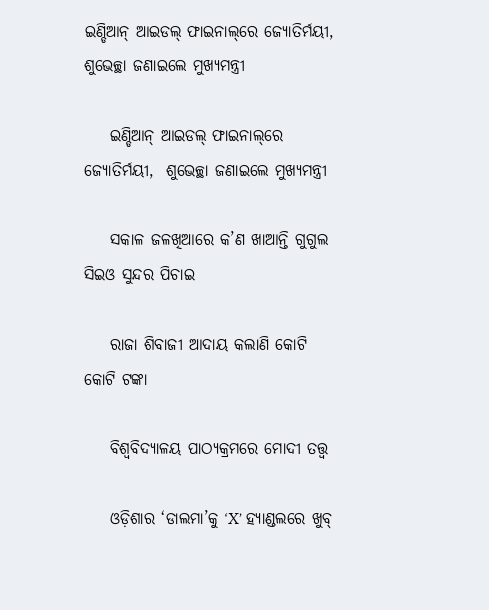ଇଣ୍ଡିଆନ୍‌ ଆଇଡଲ୍‌ ଫାଇନାଲ୍‌ରେ ଜ୍ୟୋତିର୍ମୟୀ, ଶୁଭେଚ୍ଛା ଜଣାଇଲେ ମୁଖ୍ୟମନ୍ତ୍ରୀ

    ଇଣ୍ଡିଆନ୍‌ ଆଇଡଲ୍‌ ଫାଇନାଲ୍‌ରେ ଜ୍ୟୋତିର୍ମୟୀ,  ଶୁଭେଚ୍ଛା ଜଣାଇଲେ ମୁଖ୍ୟମନ୍ତ୍ରୀ

    ସକାଳ ଜଳଖିଆରେ କ’ଣ ଖାଆନ୍ତି ଗୁଗୁଲ ସିଇଓ ସୁନ୍ଦର ପିଚାଇ

    ରାଜା ଶିବାଜୀ ଆଦାୟ କଲାଣି କୋଟି କୋଟି ଟଙ୍କା

    ବିଶ୍ୱବିଦ୍ୟାଳୟ ପାଠ୍ୟକ୍ରମରେ ମୋଦୀ ତତ୍ତ୍ୱ

    ଓଡ଼ିଶାର ‘ଡାଲମା’କୁ ‘X’ ହ୍ୟାଣ୍ଡଲରେ ଖୁବ୍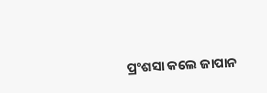ପ୍ରଂଶସା କଲେ ଜାପାନ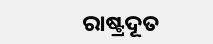ରାଷ୍ଟ୍ରଦୂତ